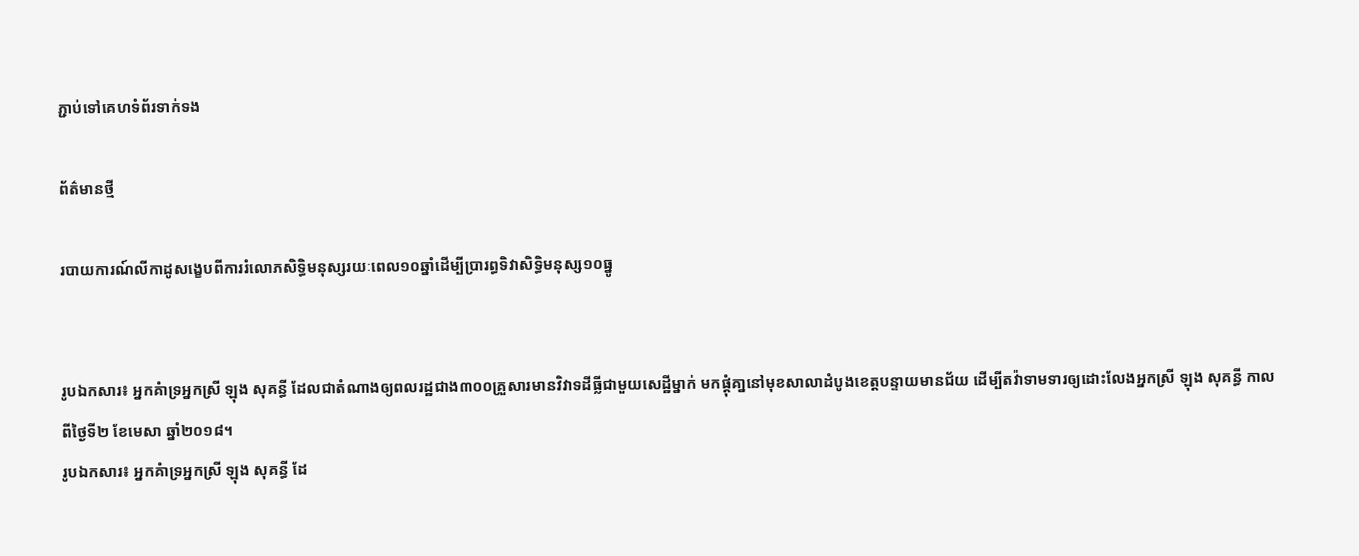ភ្ជាប់ទៅគេហទំព័រទាក់ទង

ព័ត៌មានថ្មី

របាយការណ៍លីកាដូសង្ខេបពីការរំលោភសិទ្ធិមនុស្សរយៈពេល១០ឆ្នាំដើម្បីប្រារព្ធទិវាសិទ្ធិមនុស្ស១០ធ្នូ


រូបឯកសារ៖ អ្នកគំាទ្រអ្នកស្រី ឡុង សុគន្ធី ដែលជាតំណាងឲ្យពលរដ្ឋជាង៣០០គ្រួសារមានវិវាទដីធ្លីជាមួយសេដ្ឋីម្នាក់ មកផ្តុំគា្ននៅមុខសាលាដំបូងខេត្តបន្ទាយមានជ័យ ដើម្បីតវ៉ាទាមទារឲ្យដោះលែងអ្នកស្រី ឡុង សុគន្ធី កាលពីថ្ងៃទី២ ខែមេសា ឆ្នាំ២០១៨។
រូបឯកសារ៖ អ្នកគំាទ្រអ្នកស្រី ឡុង សុគន្ធី ដែ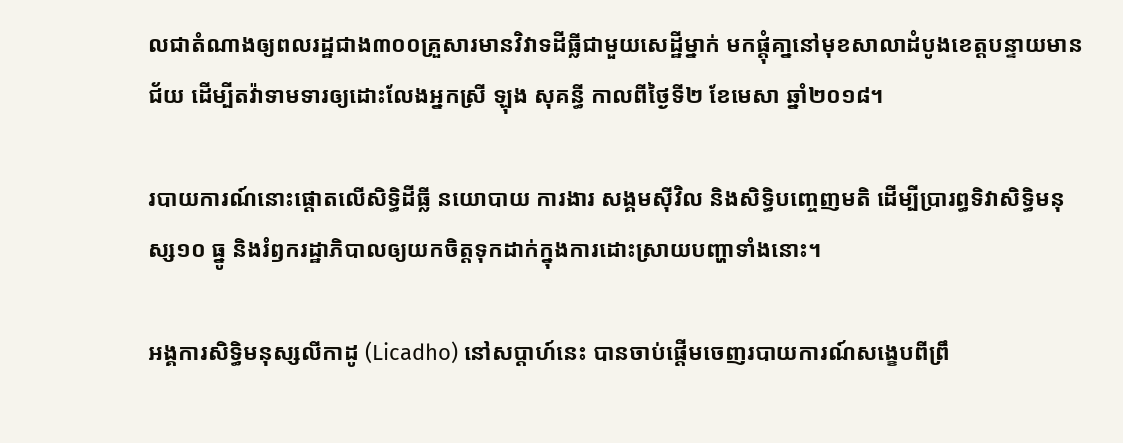លជាតំណាងឲ្យពលរដ្ឋជាង៣០០គ្រួសារមានវិវាទដីធ្លីជាមួយសេដ្ឋីម្នាក់ មកផ្តុំគា្ននៅមុខសាលាដំបូងខេត្តបន្ទាយមានជ័យ ដើម្បីតវ៉ាទាមទារឲ្យដោះលែងអ្នកស្រី ឡុង សុគន្ធី កាលពីថ្ងៃទី២ ខែមេសា ឆ្នាំ២០១៨។

របាយការណ៍នោះផ្ដោតលើសិទ្ធិដីធ្លី នយោបាយ ការងារ សង្គមស៊ីវិល និងសិទ្ធិបញ្ចេញមតិ ដើម្បីប្រារព្ធទិវាសិទ្ធិមនុស្ស១០ ធ្នូ និងរំឭករដ្ឋាភិបាលឲ្យយកចិត្តទុកដាក់ក្នុងការដោះស្រាយបញ្ហាទាំងនោះ។

អង្គការសិទ្ធិមនុស្សលីកាដូ (Licadho) នៅសប្ដាហ៍នេះ បានចាប់ផ្ដើមចេញរបាយការណ៍សង្ខេបពីព្រឹ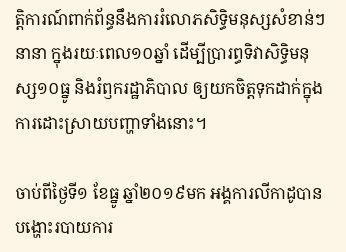ត្តិការណ៍ពាក់ព័ន្ធនឹងការរំលោភសិទ្ធិមនុស្សសំខាន់ៗនានា ក្នុងរយៈពេល១០ឆ្នាំ ដើម្បីប្រារព្ធទិវាសិទ្ធិមនុស្ស១០ធ្នូ និងរំឭករដ្ឋាភិបាល ឲ្យយកចិត្តទុកដាក់ក្នុងការដោះស្រាយបញ្ហាទាំងនោះ។

ចាប់ពីថ្ងៃទី១ ខែធ្នូ ឆ្នាំ២០១៩មក អង្គការលីកាដូបានបង្ហោះរបាយការ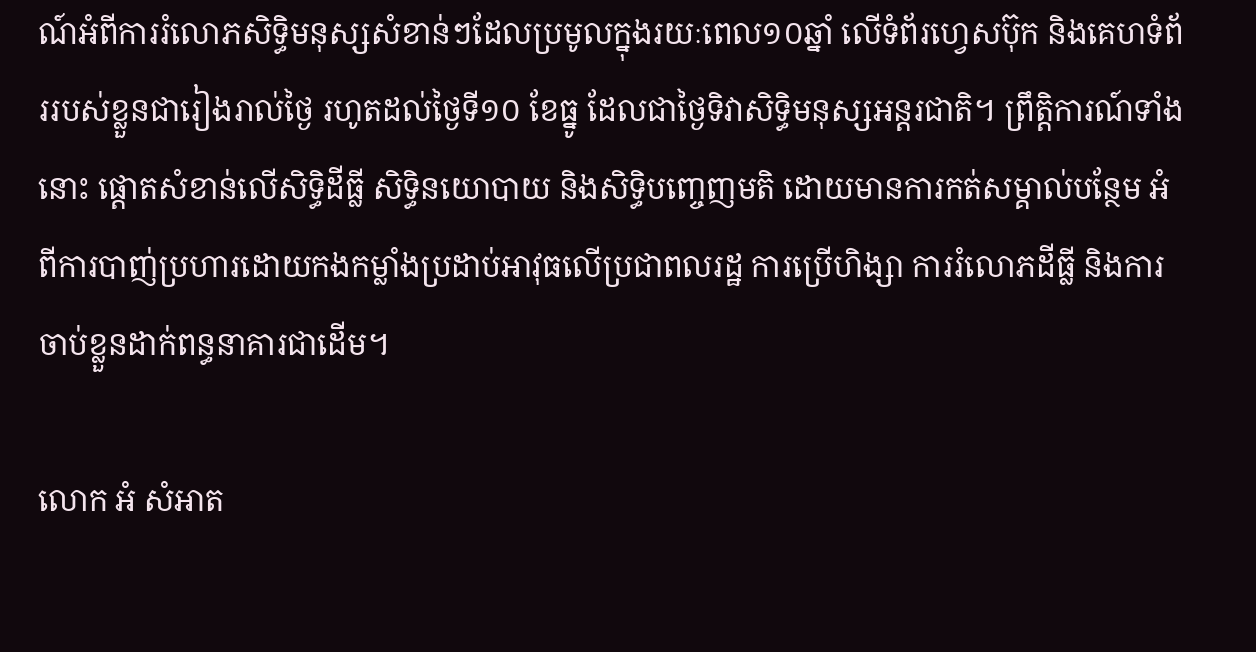ណ៍អំពីការរំលោភសិទ្ធិមនុស្សសំខាន់ៗដែលប្រមូលក្នុងរយៈពេល១០ឆ្នាំ លើទំព័រហ្វេសប៊ុក និងគេហទំព័ររបស់ខ្លួនជារៀងរាល់ថ្ងៃ រហូតដល់ថ្ងៃទី១០ ខែធ្នូ ដែលជាថ្ងៃទិវាសិទ្ធិមនុស្សអន្តរជាតិ។ ព្រឹត្តិការណ៍ទាំងនោះ ផ្ដោតសំខាន់លើសិទ្ធិដីធ្លី សិទ្ធិនយោបាយ និងសិទ្ធិបញ្ចេញមតិ ដោយមានការកត់សម្គាល់បន្ថែម អំពីការបាញ់ប្រហារដោយកងកម្លាំងប្រដាប់អាវុធលើប្រជាពលរដ្ឋ ការប្រើហិង្សា ការរំលោភដីធ្លី និងការចាប់ខ្លួនដាក់ពន្ធនាគារជាដើម។

លោក អំ សំអាត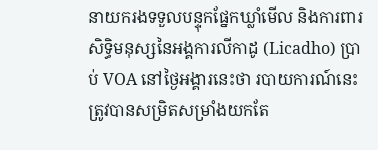នាយករងទទួលបន្ទុកផ្នែកឃ្លាំមើល និងការពារសិទ្ធិមនុស្សនៃអង្គការលីកាដូ (Licadho) ប្រាប់ VOA នៅថ្ងៃអង្គារនេះថា របាយការណ៍នេះត្រូវបានសម្រិតសម្រាំងយកតែ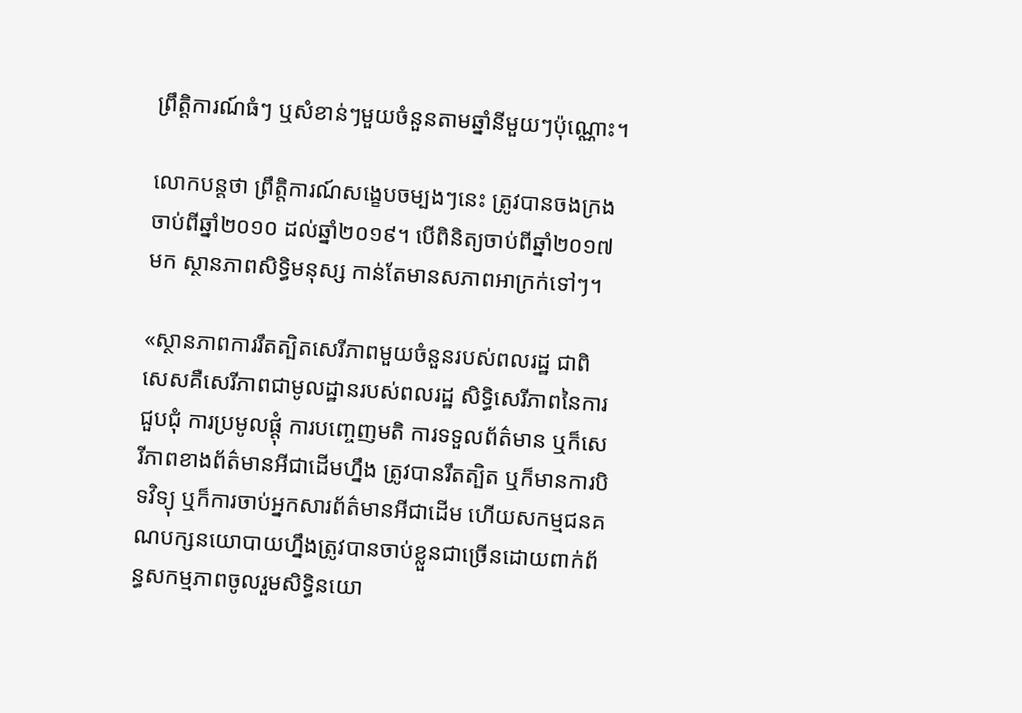ព្រឹត្តិការណ៍ធំៗ ឬសំខាន់ៗមួយចំនួនតាមឆ្នាំនីមួយៗប៉ុណ្ណោះ។

លោកបន្តថា ព្រឹត្តិការណ៍សង្ខេបចម្បងៗនេះ ត្រូវបានចងក្រងចាប់ពីឆ្នាំ២០១០ ដល់ឆ្នាំ២០១៩។ បើពិនិត្យចាប់ពីឆ្នាំ២០១៧មក ស្ថានភាពសិទ្ធិមនុស្ស កាន់តែមានសភាពអាក្រក់ទៅៗ។

«ស្ថានភាពការរឹតត្បិតសេរីភាពមួយចំនួនរបស់ពលរដ្ឋ ជាពិសេសគឺសេរីភាពជាមូលដ្ឋានរបស់ពលរដ្ឋ សិទ្ធិសេរីភាពនៃការជួបជុំ ការប្រមូលផ្ដុំ ការបញ្ចេញមតិ ការទទួលព័ត៌មាន ឬក៏សេរីភាពខាងព័ត៌មានអីជាដើមហ្នឹង ត្រូវបានរឹតត្បិត ឬក៏មានការបិទវិទ្យុ ឬក៏ការចាប់អ្នកសារព័ត៌មានអីជាដើម ហើយសកម្មជនគណបក្សនយោបាយហ្នឹងត្រូវបានចាប់ខ្លួនជាច្រើនដោយពាក់ព័ន្ធសកម្មភាពចូលរួមសិទ្ធិនយោ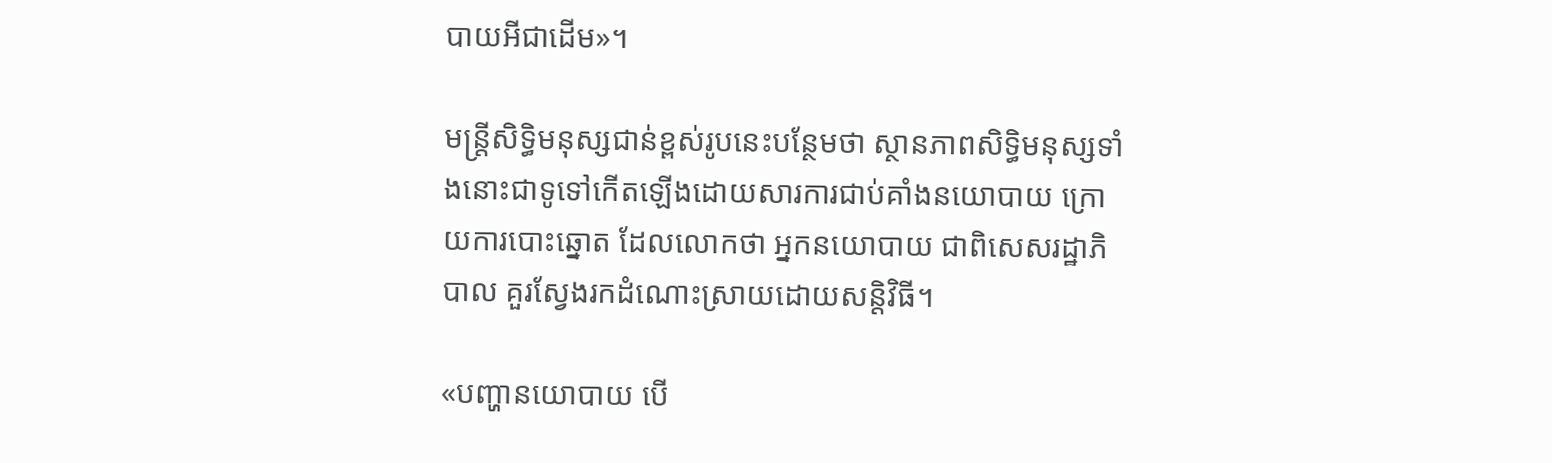បាយអីជាដើម»។

មន្ត្រីសិទ្ធិមនុស្សជាន់ខ្ពស់រូបនេះបន្ថែមថា ស្ថានភាពសិទ្ធិមនុស្សទាំងនោះជាទូទៅកើតឡើងដោយសារការជាប់គាំងនយោបាយ ក្រោយការបោះឆ្នោត ដែលលោកថា អ្នកនយោបាយ ជាពិសេសរដ្ឋាភិបាល គួរស្វែងរកដំណោះស្រាយដោយសន្តិវិធី។

«បញ្ហានយោបាយ បើ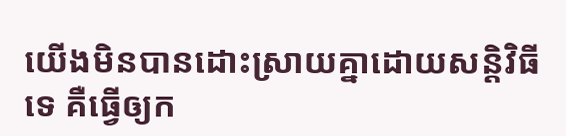យើងមិនបានដោះស្រាយគ្នាដោយសន្តិវិធីទេ គឺធ្វើឲ្យក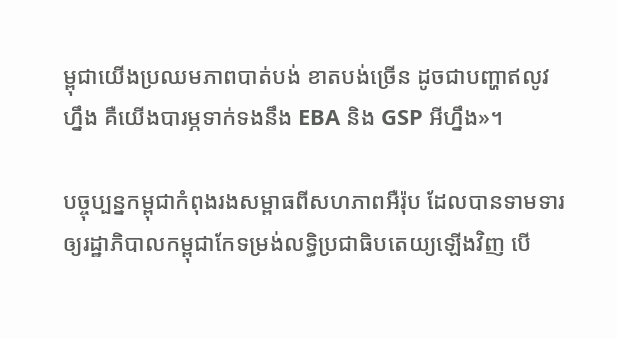ម្ពុជាយើងប្រឈមភាពបាត់បង់ ខាតបង់ច្រើន ដូចជាបញ្ហាឥលូវហ្នឹង គឺយើងបារម្ភទាក់ទងនឹង EBA និង GSP អីហ្នឹង»។

បច្ចុប្បន្នកម្ពុជាកំពុងរងសម្ពាធពីសហភាពអឺរ៉ុប ដែលបានទាមទារឲ្យរដ្ឋាភិបាលកម្ពុជាកែទម្រង់លទ្ធិប្រជាធិបតេយ្យឡើងវិញ បើ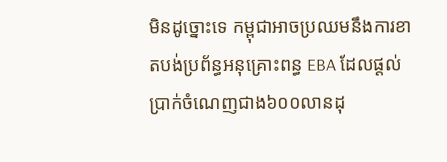មិនដូច្នោះទេ កម្ពុជាអាចប្រឈមនឹងការខាតបង់ប្រព័ន្ធអនុគ្រោះពន្ធ EBA ដែលផ្ដល់ប្រាក់ចំណេញជាង៦០០លានដុ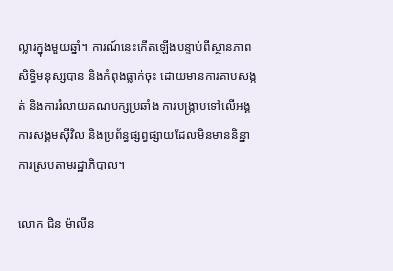ល្លារក្នុងមួយឆ្នាំ។ ការណ៍នេះកើតឡើងបន្ទាប់ពីស្ថានភាពសិទ្ធិមនុស្សបាន និងកំពុងធ្លាក់ចុះ ដោយមានការគាបសង្កត់ និងការរំលាយគណបក្សប្រឆាំង ការបង្ក្រាបទៅលើអង្គការសង្គមស៊ីវិល និងប្រព័ន្ធផ្សព្វផ្សាយដែលមិនមាននិន្នាការស្របតាមរដ្ឋាភិបាល។

លោក ជិន ម៉ាលីន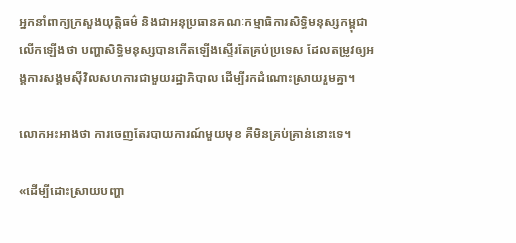អ្នកនាំពាក្យក្រសួងយុត្តិធម៌ និងជាអនុប្រធានគណៈកម្មាធិការសិទ្ធិមនុស្សកម្ពុជា លើកឡើងថា បញ្ហាសិទ្ធិមនុស្សបានកើតឡើងស្ទើរតែគ្រប់ប្រទេស ដែលតម្រូវឲ្យអង្គការសង្គមស៊ីវិលសហការជាមួយរដ្ឋាភិបាល ដើម្បីរកដំណោះស្រាយរួមគ្នា។

លោកអះអាងថា ការចេញតែរបាយការណ៍មួយមុខ គឺមិនគ្រប់គ្រាន់នោះទេ។

«ដើម្បីដោះស្រាយបញ្ហា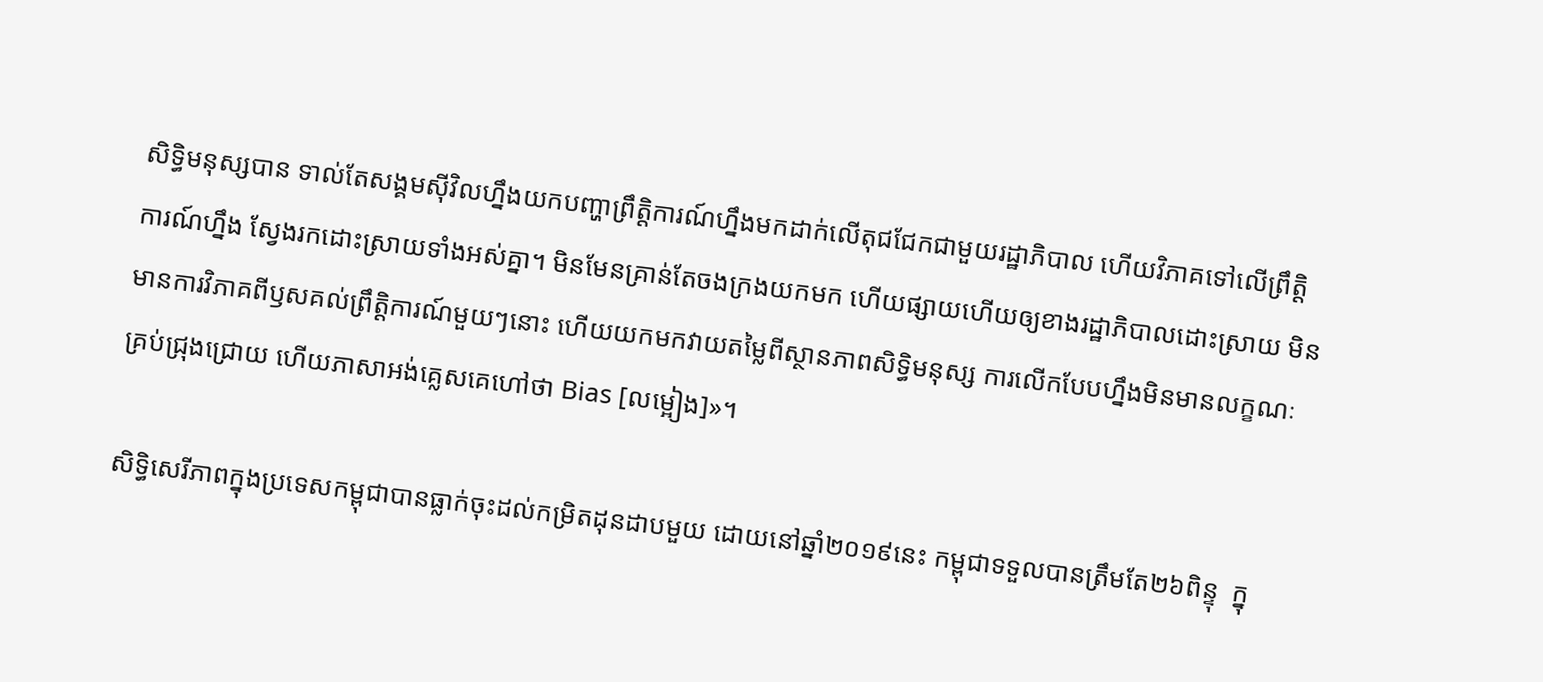សិទ្ធិមនុស្សបាន ទាល់តែសង្គមស៊ីវិលហ្នឹងយកបញ្ហាព្រឹត្តិការណ៍ហ្នឹងមកដាក់លើតុជជែកជាមួយរដ្ឋាភិបាល ហើយវិភាគទៅលើព្រឹត្តិការណ៍ហ្នឹង ស្វែងរកដោះស្រាយទាំងអស់គ្នា។ មិនមែនគ្រាន់តែចងក្រងយកមក ហើយផ្សាយហើយឲ្យខាងរដ្ឋាភិបាលដោះស្រាយ មិនមានការវិភាគពីឫសគល់ព្រឹត្តិការណ៍មួយៗនោះ ហើយយកមកវាយតម្លៃពីស្ថានភាពសិទ្ធិមនុស្ស ការលើកបែបហ្នឹងមិនមានលក្ខណៈគ្រប់ជ្រុងជ្រោយ ហើយភាសាអង់គ្លេសគេហៅថា Bias [លម្អៀង]»។

សិទ្ធិសេរីភាពក្នុងប្រទេសកម្ពុជាបានធ្លាក់ចុះដល់កម្រិតដុនដាបមួយ ដោយនៅឆ្នាំ២០១៩នេះ កម្ពុជាទទួលបានត្រឹមតែ២៦ពិន្ទុ  ក្នុ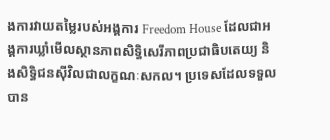ងការវាយតម្លៃរបស់អង្គការ Freedom House ដែលជាអង្គការឃ្លាំមើលស្ថានភាពសិទ្ធិសេរីភាពប្រជាធិបតេយ្យ និងសិទ្ធិជនស៊ីវិលជាលក្ខណៈសកល។ ប្រទេសដែលទទួលបាន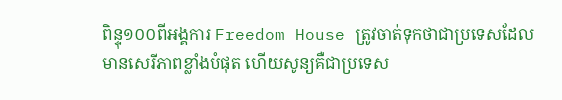ពិន្ទុ១០០ពីអង្គការ Freedom House ត្រូវចាត់ទុកថាជាប្រទេសដែលមានសេរីភាពខ្លាំងបំផុត ហើយសូន្យគឺជាប្រទេស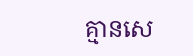គ្មានសេ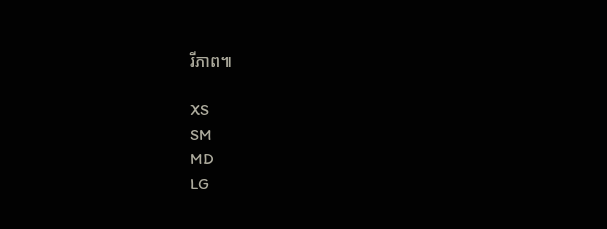រីភាព៕

XS
SM
MD
LG